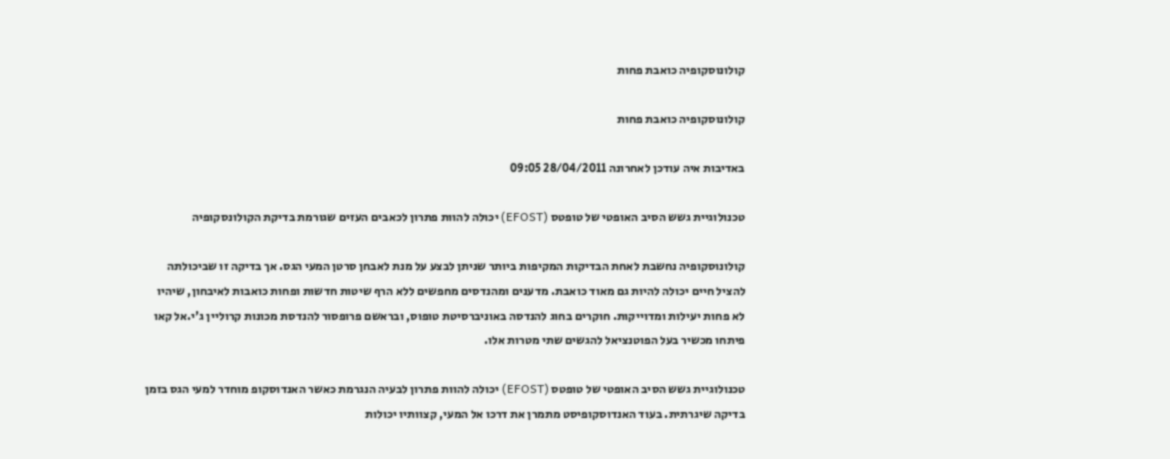קולונוסקופיה כואבת פחות

קולונוסקופיה כואבת פחות

באדיבות איה עודכן לאחרונה 28/04/2011 09:05

טכנולוגיית גשש הסיב האופטי של טופטס (EFOST) יכולה להוות פתרון לכאבים העזים שגורמת בדיקת הקולונסקופיה

קולונוסקופיה נחשבת לאחת הבדיקות המקיפות ביותר שניתן לבצע על מנת לאבחן סרטן המעי הגס. אך בדיקה זו שביכולתה להציל חיים יכולה להיות גם מאוד כואבת. מדענים ומהנדסים מחפשים ללא הרף שיטות חדשות ופחות כואבות לאיבחון, שיהיו לא פחות יעילות ומדוייקות. חוקרים בחוג להנדסה באוניברסיטת טופוס, ובראשם פרופסור להנדסת מכונות קרוליין ג'י.אל קאו פיתחו מכשיר בעל הפוטנציאל להגשים שתי מטרות אלו.

טכנולוגיית גשש הסיב האופטי של טופטס (EFOST) יכולה להוות פתרון לבעיה הנגרמת כאשר האנדוסקופ מוחדר למעי הגס בזמן בדיקה שיגרתית. בעוד האנדוסקופיסט מתמרן את דרכו אל המעי, קצוותיו יכולות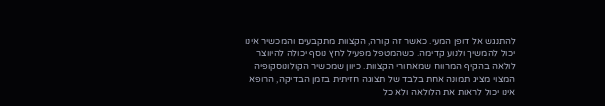להתנגש אל דופן המעי. כאשר זה קורה, הקצוות מתקבעים והמכשיר אינו יכול להמשיך ולנוע קדימה. כשהמטפל מפעיל לחץ נוסף יכולה להיווצר לולאה בהקיף המרווח שמאחורי הקצוות. כיוון שמכשיר הקולונוסקופיה המצוי מציג תמונה אחת בלבד של תצוגה חזיתית בזמן הבדיקה, הרופא אינו יכול לראות את הלולאה ולא כל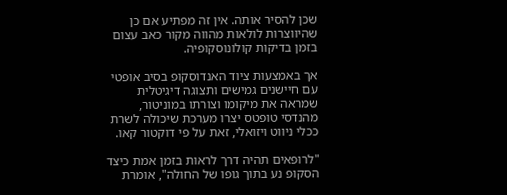שכן להסיר אותה. אין זה מפתיע אם כן שהיווצרות לולאות מהווה מקור כאב עצום בזמן בדיקות קולונוסקופיה.

אך באמצעות ציוד האנדוסקופ בסיב אופטי עם חיישנים גמישים ותצוגה דיגיטלית שמראה את מיקומו וצורתו במוניטור, מהנדסי טופטס יצרו מערכת שיכולה לשרת ככלי ניווט ויזואלי, זאת על פי דוקטור קאו.

"לרופאים תהיה דרך לראות בזמן אמת כיצד הסקופ נע בתוך גופו של החולה", אומרת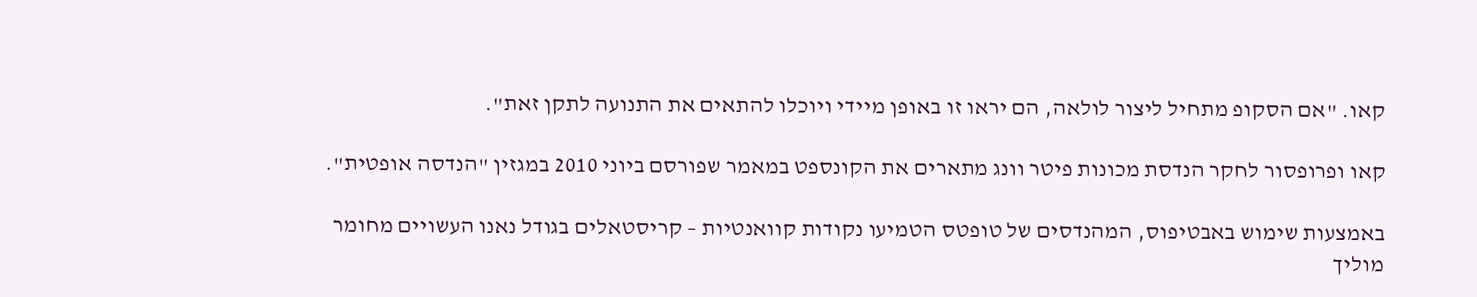קאו. "אם הסקופ מתחיל ליצור לולאה, הם יראו זו באופן מיידי ויוכלו להתאים את התנועה לתקן זאת".

קאו ופרופסור לחקר הנדסת מכונות פיטר וונג מתארים את הקונספט במאמר שפורסם ביוני 2010 במגזין "הנדסה אופטית".

באמצעות שימוש באבטיפוס, המהנדסים של טופטס הטמיעו נקודות קוואנטיות – קריסטאלים בגודל נאנו העשויים מחומר מוליך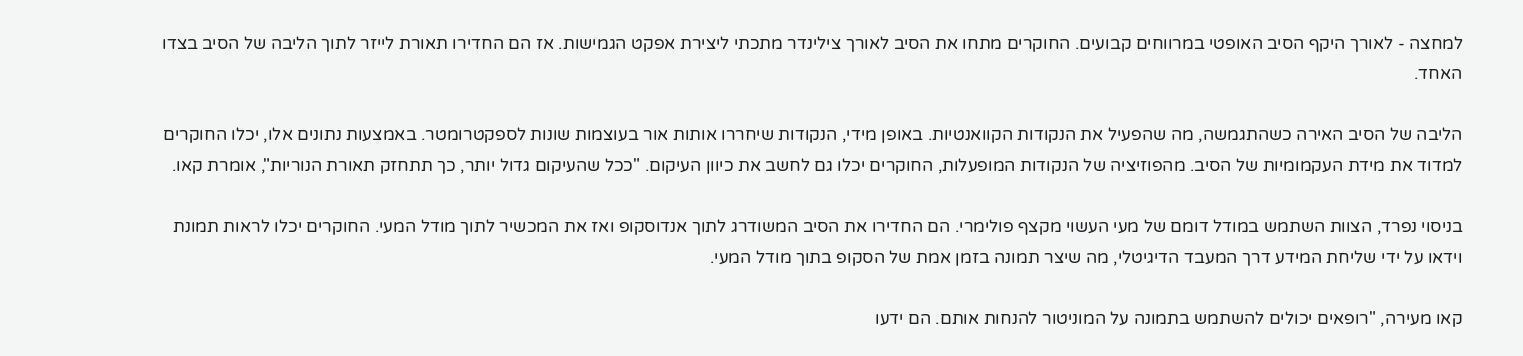למחצה - לאורך היקף הסיב האופטי במרווחים קבועים. החוקרים מתחו את הסיב לאורך צילינדר מתכתי ליצירת אפקט הגמישות. אז הם החדירו תאורת לייזר לתוך הליבה של הסיב בצדו האחד.

הליבה של הסיב האירה כשהתגמשה, מה שהפעיל את הנקודות הקוואנטיות. באופן מידי, הנקודות שיחררו אותות אור בעוצמות שונות לספקטרומטר. באמצעות נתונים אלו, יכלו החוקרים למדוד את מידת העקמומיות של הסיב. מהפוזיציה של הנקודות המופעלות, החוקרים יכלו גם לחשב את כיוון העיקום. "ככל שהעיקום גדול יותר, כך תתחזק תאורת הנוריות", אומרת קאו.

בניסוי נפרד, הצוות השתמש במודל דומם של מעי העשוי מקצף פולימרי. הם החדירו את הסיב המשודרג לתוך אנדוסקופ ואז את המכשיר לתוך מודל המעי. החוקרים יכלו לראות תמונת וידאו על ידי שליחת המידע דרך המעבד הדיגיטלי, מה שיצר תמונה בזמן אמת של הסקופ בתוך מודל המעי.

קאו מעירה, "רופאים יכולים להשתמש בתמונה על המוניטור להנחות אותם. הם ידעו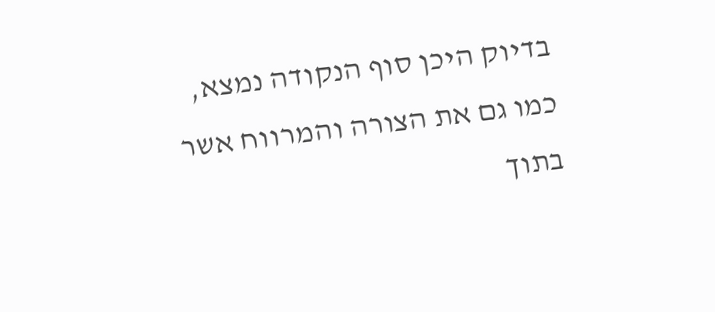בדיוק היכן סוף הנקודה נמצא, כמו גם את הצורה והמרווח אשר בתוך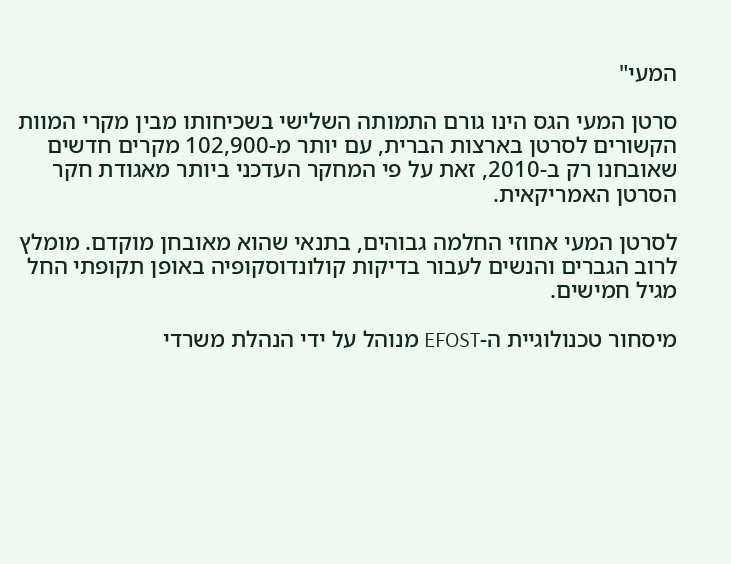המעי"

סרטן המעי הגס הינו גורם התמותה השלישי בשכיחותו מבין מקרי המוות הקשורים לסרטן בארצות הברית, עם יותר מ-102,900 מקרים חדשים שאובחנו רק ב-2010, זאת על פי המחקר העדכני ביותר מאגודת חקר הסרטן האמריקאית.

לסרטן המעי אחוזי החלמה גבוהים, בתנאי שהוא מאובחן מוקדם. מומלץ לרוב הגברים והנשים לעבור בדיקות קולונדוסקופיה באופן תקופתי החל מגיל חמישים.

מיסחור טכנולוגיית ה-EFOST מנוהל על ידי הנהלת משרדי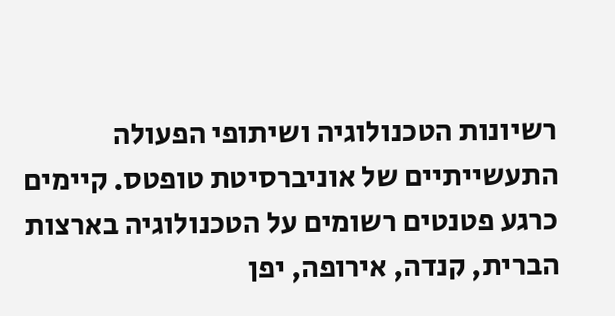רשיונות הטכנולוגיה ושיתופי הפעולה התעשייתיים של אוניברסיטת טופטס. קיימים כרגע פטנטים רשומים על הטכנולוגיה בארצות הברית, קנדה, אירופה, יפן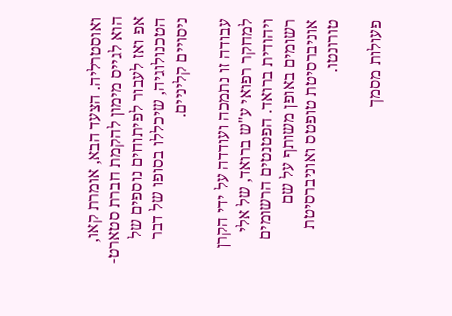ואוסטרליה. הצעד הבא, אומרת קאו, הוא לגייס מימון להקמת חברת סטארט-אפ ואז לעבור לפיתוחים נוספים של הטכנולוגיה, שיכללו בסופו של דבר ניסויים קליניים.

עבודה זו נתמכה ועודדה על ידי הקרן למחקר רפואי ע"ש ברואד, של אלי ויהודית ברואד. הפטנטים הרשומים רשומים באופן משותף על שם אוניברסיטת טופטס ואוניברסיטת טורונטו.

פעולות מסמך